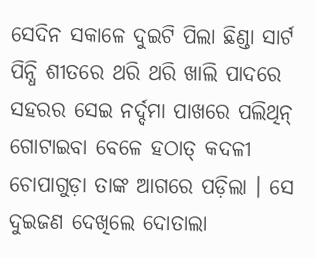ସେଦିନ ସକାଳେ ଦୁଇଟି ପିଲା ଛିଣ୍ଡା ସାର୍ଟ ପିନ୍ଧି ଶୀତରେ ଥରି ଥରି ଖାଲି ପାଦରେ ସହରର ସେଇ ନର୍ଦ୍ଦମା ପାଖରେ ପଲିଥିନ୍ ଗୋଟାଇବା ବେଳେ ହଠାତ୍ କଦଳୀ ଚୋପାଗୁଡ଼ା ତାଙ୍କ ଆଗରେ ପଡ଼ିଲା । ସେ ଦୁଇଜଣ ଦେଖିଲେ ଦୋତାଲା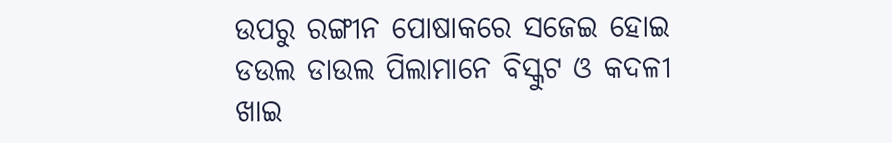ଉପରୁ ରଙ୍ଗୀନ ପୋଷାକରେ ସଜେଇ ହୋଇ ଡଉଲ ଡାଉଲ ପିଲାମାନେ ବିସ୍କୁଟ ଓ କଦଳୀ ଖାଇ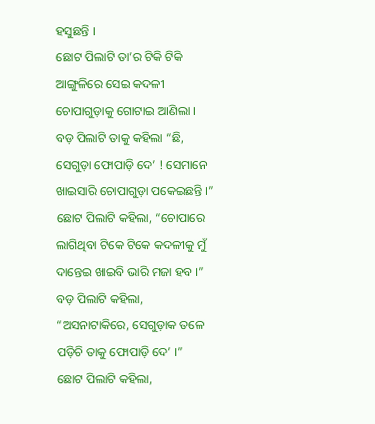ହସୁଛନ୍ତି ।
ଛୋଟ ପିଲାଟି ତା’ର ଟିକି ଟିକି ଆଙ୍ଗୁଳିରେ ସେଇ କଦଳୀ ଚୋପାଗୁଡ଼ାକୁ ଗୋଟାଇ ଆଣିଲା । ବଡ଼ ପିଲାଟି ତାକୁ କହିଲା “ଛି, ସେଗୁଡ଼ା ଫୋପାଡ଼ି ଦେ’ ! ସେମାନେ ଖାଇସାରି ଚୋପାଗୁଡ଼ା ପକେଇଛନ୍ତି ।”
ଛୋଟ ପିଲାଟି କହିଲା, “ଚୋପାରେ ଲାଗିଥିବା ଟିକେ ଟିକେ କଦଳୀକୁ ମୁଁ ଦାନ୍ତେଇ ଖାଇବି ଭାରି ମଜା ହବ ।”
ବଡ଼ ପିଲାଟି କହିଲା, “ଅସନାଟାକିରେ, ସେଗୁଡ଼ାକ ତଳେ ପଡ଼ିଚି ତାକୁ ଫୋପାଡ଼ି ଦେ’ ।”
ଛୋଟ ପିଲାଟି କହିଲା,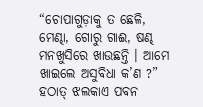“ଚୋପାଗୁଡ଼ାକୁ ତ ଛେଳି, ମେଣ୍ଢା, ଗୋରୁ ଗାଈ, ଷଣ୍ଢ ମନଖୁସିରେ ଖାଉଛନ୍ତି । ଆମେ ଖାଇଲେ ଅସୁବିଧା କ’ଣ ?”
ହଠାତ୍ ଝଲକାଏ ପବନ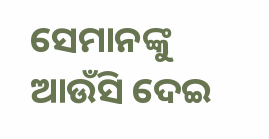ସେମାନଙ୍କୁ ଆଉଁସି ଦେଇ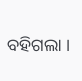ବହିଗଲା ।